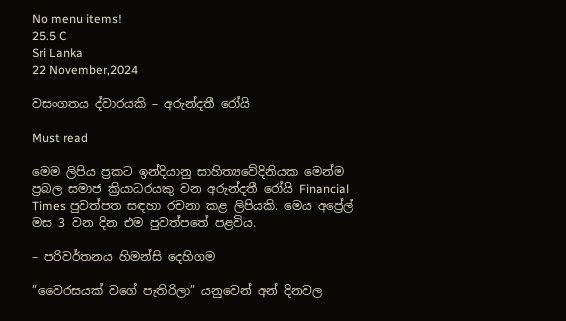No menu items!
25.5 C
Sri Lanka
22 November,2024

වසංගතය ද්වාරයකි – අරුන්දතී රෝයි

Must read

මෙම ලිපිය ප්‍රකට ඉන්දියානු සාහිත්‍යවේදිනියක මෙන්ම ප්‍රබල සමාජ ක්‍රියාධරයකු වන අරුන්දතී රෝයි Financial Times පුවත්පත සඳහා රචනා කළ ලිපියකි. මෙය අප්‍රේල් මස 3 වන දින එම පුවත්පතේ පළවිය.

– පරිවර්තනය හිමන්සි දෙහිගම

”වෛරසයක් වගේ පැතිරිලා” යනුවෙන් අන් දිනවල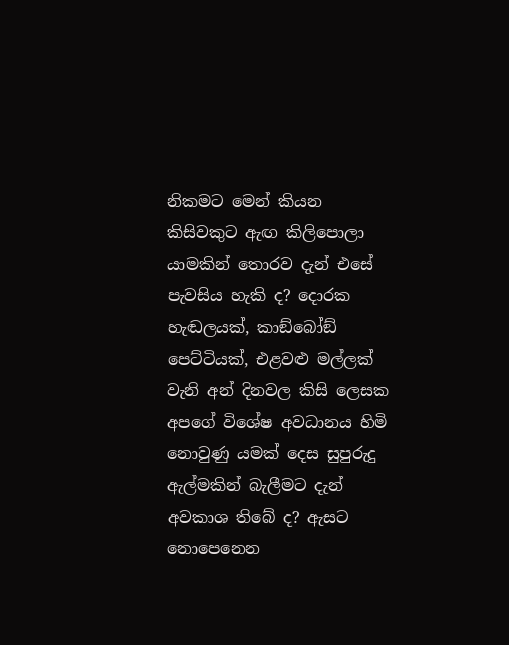නිකමට මෙන් කියන කිසිවකුට ඇඟ කිලිපොලා යාමකින් තොරව දැන් එසේ පැවසිය හැකි ද? දොරක හැඬලයක්, කාඞ්බෝඞ් පෙට්ටියක්, එළවළු මල්ලක් වැනි අන් දිනවල කිසි ලෙසක අපගේ විශේෂ අවධානය හිමි නොවුණු යමක් දෙස සුපුරුදු ඇල්මකින් බැලීමට දැන් අවකාශ තිබේ ද? ඇසට නොපෙනෙන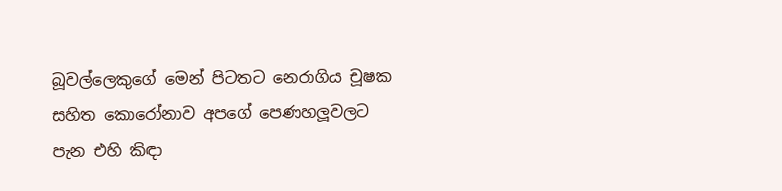බූවල්ලෙකුගේ මෙන් පිටතට නෙරාගිය චූෂක සහිත කොරෝනාව අපගේ පෙණහලූවලට පැන එහි කිඳා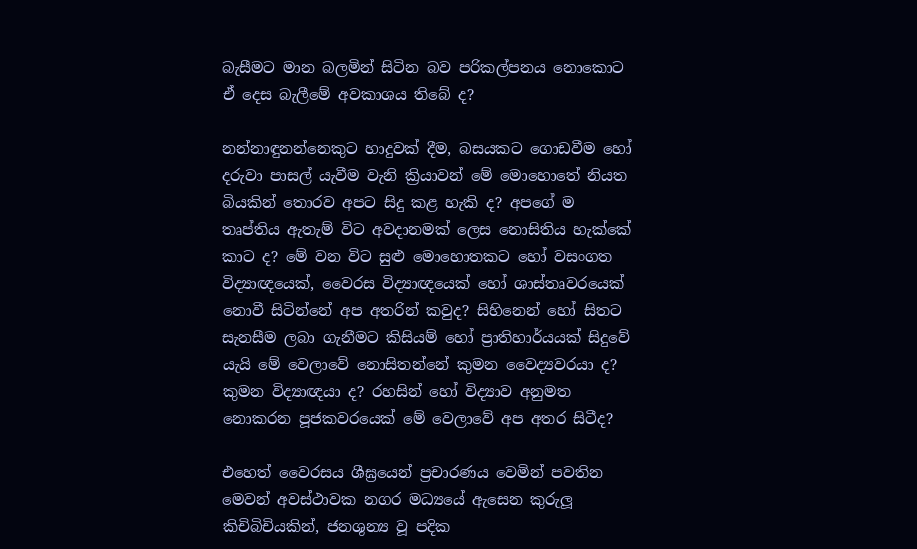බැසීමට මාන බලමින් සිටින බව පරිකල්පනය නොකොට ඒ දෙස බැලීමේ අවකාශය තිබේ ද?

නන්නාඳුනන්නෙකුට හාදුවක් දීම, බසයකට ගොඩවීම හෝ දරුවා පාසල් යැවීම වැනි ක්‍රියාවන් මේ මොහොතේ නියත බියකින් තොරව අපට සිදු කළ හැකි ද? අපගේ ම තෘප්තිය ඇතැම් විට අවදානමක් ලෙස නොසිතිය හැක්කේ කාට ද? මේ වන විට සුළු මොහොතකට හෝ වසංගත විද්‍යාඥයෙක්, වෛරස විද්‍යාඥයෙක් හෝ ශාස්තෘවරයෙක් නොවී සිටින්නේ අප අතරින් කවුද? සිහිනෙන් හෝ සිතට සැනසීම ලබා ගැනීමට කිසියම් හෝ ප්‍රාතිහාර්යයක් සිදුවේ යැයි මේ වෙලාවේ නොසිතන්නේ කුමන වෛද්‍යවරයා ද? කුමන විද්‍යාඥයා ද? රහසින් හෝ විද්‍යාව අනුමත නොකරන පූජකවරයෙක් මේ වෙලාවේ අප අතර සිටීද?

එහෙත් වෛරසය ශීඝ්‍රයෙන් ප්‍රචාරණය වෙමින් පවතින මෙවන් අවස්ථාවක නගර මධ්‍යයේ ඇසෙන කුරුලූ කිචිබිචියකින්, ජනශුන්‍ය වූ පදික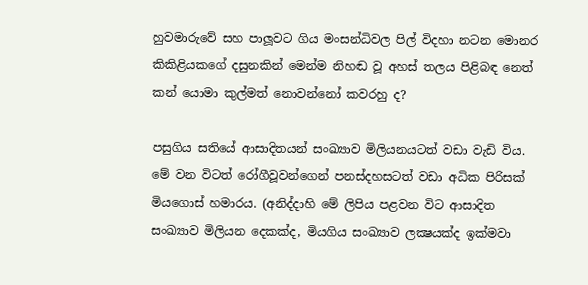හුවමාරුවේ සහ පාලූවට ගිය මංසන්ධිවල පිල් විදහා නටන මොනර කිකිළියකගේ දසුනකින් මෙන්ම නිහඬ වූ අහස් තලය පිළිබඳ නෙත් කන් යොමා කුල්මත් නොවන්නෝ කවරහු ද?

පසුගිය සතියේ ආසාදිතයන් සංඛ්‍යාව මිලියනයටත් වඩා වැඩි විය. මේ වන විටත් රෝගීවූවන්ගෙන් පනස්දහසටත් වඩා අධික පිරිසක් මියගොස් හමාරය. (අනිද්දාහි මේ ලිපිය පළවන විට ආසාදිත සංඛ්‍යාව මිලියන දෙකක්ද, මියගිය සංඛ්‍යාව ලක්‍ෂයක්ද ඉක්මවා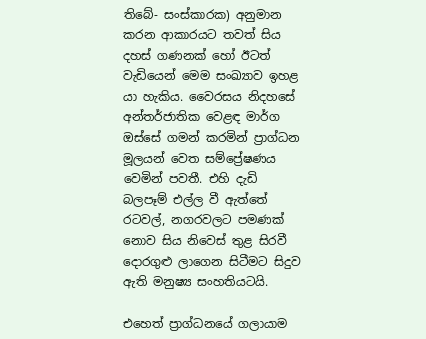තිබේ- සංස්කාරක) අනුමාන කරන ආකාරයට තවත් සිය දහස් ගණනක් හෝ ඊටත් වැඩියෙන් මෙම සංඛ්‍යාව ඉහළ යා හැකිය. වෛරසය නිදහසේ අන්තර්ජාතික වෙළඳ මාර්ග ඔස්සේ ගමන් කරමින් ප්‍රාග්ධන මූලයන් වෙත සම්ප්‍රේෂණය වෙමින් පවතී. එහි දැඩි බලපෑම් එල්ල වී ඇත්තේ රටවල්, නගරවලට පමණක් නොව සිය නිවෙස් තුළ සිරවී දොරගුළු ලාගෙන සිටීමට සිදුව ඇති මනුෂ්‍ය සංහතියටයි.

එහෙත් ප්‍රාග්ධනයේ ගලායාම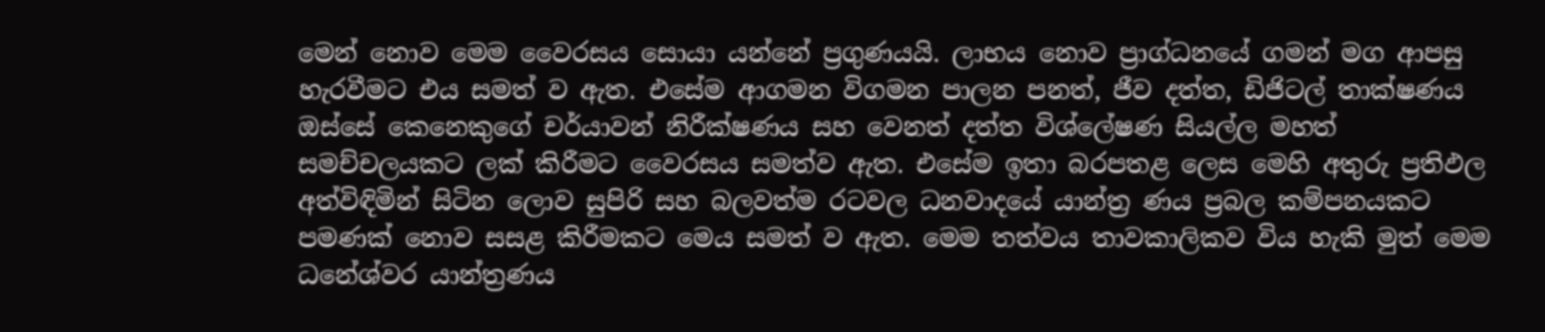මෙන් නොව මෙම වෛරසය සොයා යන්නේ ප්‍රගුණයයි. ලාභය නොව ප්‍රාග්ධනයේ ගමන් මග ආපසු හැරවීමට එය සමත් ව ඇත. එසේම ආගමන විගමන පාලන පනත්, ජීව දත්ත, ඩිජිටල් තාක්ෂණය ඔස්සේ කෙනෙකුගේ චර්යාවන් නිරීක්ෂණය සහ වෙනත් දත්ත විශ්ලේෂණ සියල්ල මහත් සමච්චලයකට ලක් කිරීමට වෛරසය සමත්ව ඇත. එසේම ඉතා බරපතළ ලෙස මෙහි අතුරු ප්‍රතිඵල අත්විඳිමින් සිටින ලොව සුපිරි සහ බලවත්ම රටවල ධනවාදයේ යාන්ත්‍ර ණය ප්‍රබල කම්පනයකට පමණක් නොව සසළ කිරීමකට මෙය සමත් ව ඇත. මෙම තත්වය තාවකාලිකව විය හැකි මුත් මෙම ධනේශ්වර යාන්ත්‍රණය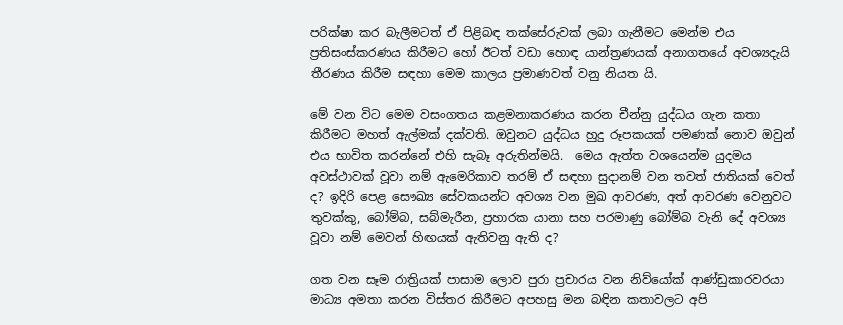පරික්ෂා කර බැලීමටත් ඒ පිළිබඳ තක්සේරුවක් ලබා ගැනීමට මෙන්ම එය ප්‍රතිසංස්කරණය කිරීමට හෝ ඊටත් වඩා හොඳ යාන්ත්‍රණයක් අනාගතයේ අවශ්‍යදැයි තීරණය කිරීම සඳහා මෙම කාලය ප්‍රමාණවත් වනු නියත යි.

මේ වන විට මෙම වසංගතය කළමනාකරණය කරන චීන්නු යුද්ධය ගැන කතා කිරීමට මහත් ඇල්මක් දක්වති. ඔවුනට යුද්ධය හුදු රූපකයක් පමණක් නොව ඔවුන් එය භාවිත කරන්නේ එහි සැබෑ අරුතින්මයි.  මෙය ඇත්ත වශයෙන්ම යුදමය අවස්ථාවක් වූවා නම් ඇමෙරිකාව තරම් ඒ සඳහා සුදානම් වන තවත් ජාතියක් වෙත් ද? ඉදිරි පෙළ සෞඛ්‍ය සේවකයන්ට අවශ්‍ය වන මුඛ ආවරණ, අත් ආවරණ වෙනුවට තුවක්කු, බෝම්බ, සබ්මැරීන, ප්‍රහාරක යානා සහ පරමාණු බෝම්බ වැනි දේ අවශ්‍ය වූවා නම් මෙවන් හිඟයක් ඇතිවනු ඇති ද?

ගත වන සෑම රාත්‍රියක් පාසාම ලොව පුරා ප්‍රචාරය වන නිව්යෝක් ආණ්ඩුකාරවරයා මාධ්‍ය අමතා කරන විස්තර කිරීමට අපහසු මන බඳින කතාවලට අපි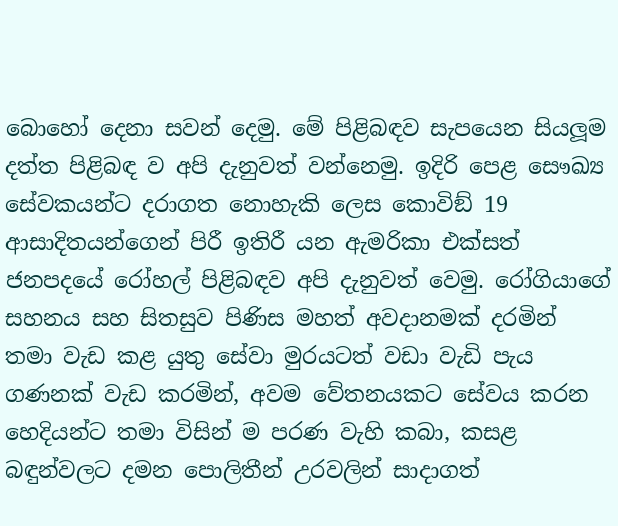බොහෝ දෙනා සවන් දෙමු. මේ පිළිබඳව සැපයෙන සියලූම දත්ත පිළිබඳ ව අපි දැනුවත් වන්නෙමු. ඉදිරි පෙළ සෞඛ්‍ය සේවකයන්ට දරාගත නොහැකි ලෙස කොවිඞ් 19 ආසාදිතයන්ගෙන් පිරී ඉතිරී යන ඇමරිකා එක්සත් ජනපදයේ රෝහල් පිළිබඳව අපි දැනුවත් වෙමු. රෝගියාගේ සහනය සහ සිතසුව පිණිස මහත් අවදානමක් දරමින් තමා වැඩ කළ යුතු සේවා මුරයටත් වඩා වැඩි පැය ගණනක් වැඩ කරමින්, අවම වේතනයකට සේවය කරන හෙදියන්ට තමා විසින් ම පරණ වැහි කබා, කසළ බඳුන්වලට දමන පොලිතීන් උරවලින් සාදාගත්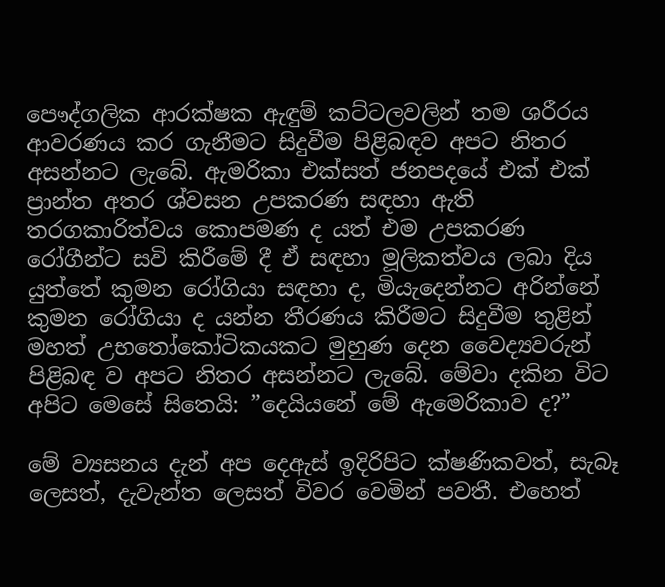පෞද්ගලික ආරක්ෂක ඇඳුම් කට්ටලවලින් තම ශරීරය ආවරණය කර ගැනීමට සිදුවීම පිළිබඳව අපට නිතර අසන්නට ලැබේ. ඇමරිකා එක්සත් ජනපදයේ එක් එක් ප්‍රාන්ත අතර ශ්වසන උපකරණ සඳහා ඇති තරගකාරිත්වය කොපමණ ද යත් එම උපකරණ රෝගීන්ට සවි කිරීමේ දී ඒ සඳහා මූලිකත්වය ලබා දිය යුත්තේ කුමන රෝගියා සඳහා ද, මියැදෙන්නට අරින්නේ කුමන රෝගියා ද යන්න තීරණය කිරීමට සිදුවීම තුළින් මහත් උභතෝකෝටිකයකට මුහුණ දෙන වෛද්‍යවරුන් පිළිබඳ ව අපට නිතර අසන්නට ලැබේ. මේවා දකින විට අපිට මෙසේ සිතෙයි: ”දෙයියනේ මේ ඇමෙරිකාව ද?”

මේ ව්‍යසනය දැන් අප දෙඇස් ඉදිරිපිට ක්ෂණිකවත්, සැබෑ ලෙසත්, දැවැන්ත ලෙසත් විවර වෙමින් පවතී. එහෙත්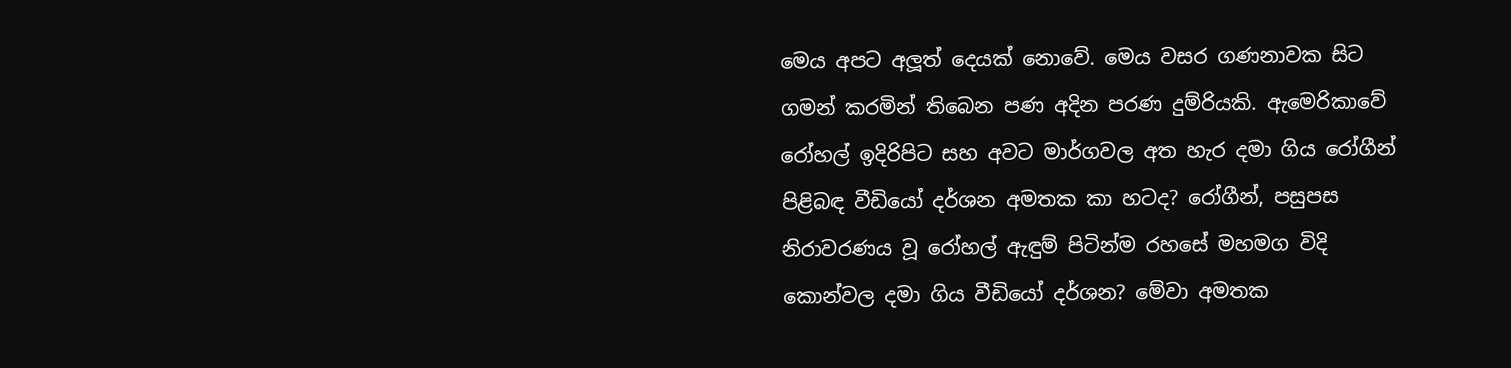මෙය අපට අලූත් දෙයක් නොවේ. මෙය වසර ගණනාවක සිට ගමන් කරමින් තිබෙන පණ අදින පරණ දුම්රියකි. ඇමෙරිකාවේ රෝහල් ඉදිරිපිට සහ අවට මාර්ගවල අත හැර දමා ගිය රෝගීන් පිළිබඳ වීඩියෝ දර්ශන අමතක කා හටද? රෝගීන්, පසුපස නිරාවරණය වූ රෝහල් ඇඳුම් පිටින්ම රහසේ මහමග විදි කොන්වල දමා ගිය වීඩියෝ දර්ශන? මේවා අමතක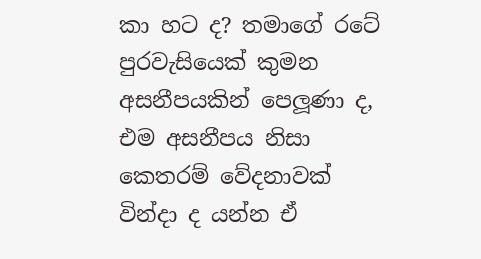කා හට ද? තමාගේ රටේ පුරවැසියෙක් කුමන අසනීපයකින් පෙලූණා ද, එම අසනීපය නිසා කෙතරම් වේදනාවක් වින්දා ද යන්න ඒ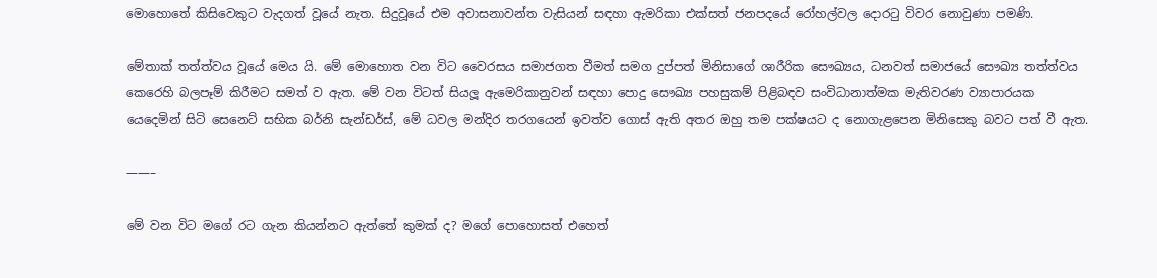මොහොතේ කිසිවෙකුට වැදගත් වූයේ නැත. සිදුවූයේ එම අවාසනාවන්ත වැසියන් සඳහා ඇමරිකා එක්සත් ජනපදයේ රෝහල්වල දොරටු විවර නොවුණා පමණි.

මේතාක් තත්ත්වය වූයේ මෙය යි. මේ මොහොත වන විට වෛරසය සමාජගත වීමත් සමග දුප්පත් මිනිසාගේ ශාරීරික සෞඛ්‍යය, ධනවත් සමාජයේ සෞඛ්‍ය තත්ත්වය කෙරෙහි බලපෑම් කිරීමට සමත් ව ඇත. මේ වන විටත් සියලූ ඇමෙරිකානුවන් සඳහා පොදු සෞඛ්‍ය පහසුකම් පිළිබඳව සංවිධානාත්මක මැතිවරණ ව්‍යාපාරයක යෙදෙමින් සිටි සෙනෙට් සභික බර්නි සැන්ඩර්ස්, මේ ධවල මන්දිර තරගයෙන් ඉවත්ව ගොස් ඇති අතර ඔහු තම පක්ෂයට ද නොගැළපෙන මිනිසෙකු බවට පත් වී ඇත.

——–

මේ වන විට මගේ රට ගැන කියන්නට ඇත්තේ කුමක් ද? මගේ පොහොසත් එහෙත්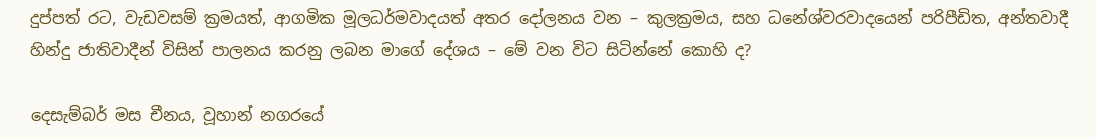දුප්පත් රට, වැඩවසම් ක්‍රමයත්, ආගමික මූලධර්මවාදයත් අතර දෝලනය වන – කුලක්‍රමය, සහ ධනේශ්වරවාදයෙන් පරිපීඩිත, අන්තවාදී හින්දු ජාතිවාදීන් විසින් පාලනය කරනු ලබන මාගේ දේශය – මේ වන විට සිටින්නේ කොහි ද?

දෙසැම්බර් මස චීනය, වූහාන් නගරයේ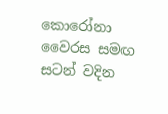කොරෝනා වෛරස සමඟ සටන් වදින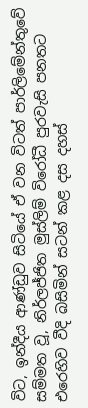විට, ඉන්දීය ආණ්ඩුව සිටියේ ඒ වන විටත් පාර්ලිමේන්තුවේ සම්මත වූ, නිර්ලජ්ජිත මුස්ලිම් විරෝධී පුරවැසි පනතට එරෙහිව වීදි බසිමින් සටන් කළ දස දහස්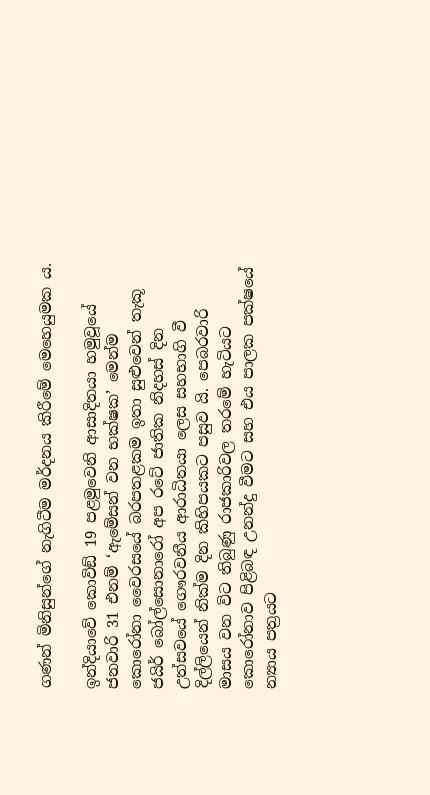ගණන් මිනිසුන්ගේ නැගිටීම මර්දනය කිරීමේ මෙහෙයුමක ය.

ඉන්දියාවේ කොවිඞ් 19 පළමුවෙනි ආසාදිතයා හමුවූයේ ජනවාරි 31 එනම් ‘ඇමේසන් වන භක්ෂක’ මෙන්ම කොරෝනා වෛරසයේ බරපතළකම ඉතා සුළුවෙන් තැකූ ජයිර් බෝල්සොනාරෝ අප රටේ ජාතික නිදහස් දින උත්සවයේ ගෞරවනීය ආරාධිතයා ලෙස සහභාගි වී දිල්ලියෙන් නික්ම දින කිහිපයකට පසුව යි. පෙබරවාරි මාසය වන විට තිබුණු රාජකාරිවල තරමේ හැටියට කොරෝනාව පිළිබඳ උනන්දු වීමට සහ එය පාලක පක්ෂයේ න්‍යාය පත්‍රයට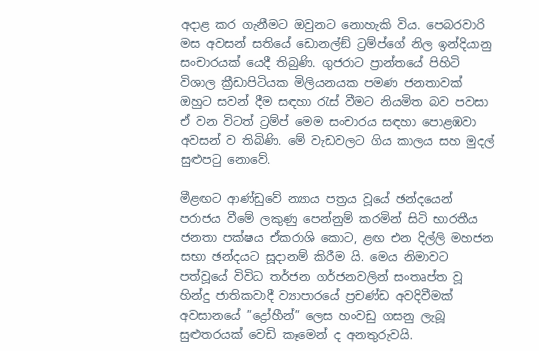අදාළ කර ගැනීමට ඔවුනට නොහැකි විය. පෙබරවාරි මස අවසන් සතියේ ඩොනල්ඞ් ට්‍රම්ප්ගේ නිල ඉන්දියානු සංචාරයක් යෙදී තිබුණි. ගුජරාට ප්‍රාන්තයේ පිහිටි විශාල ක්‍රීඩාපිටියක මිලියනයක පමණ ජනතාවක් ඔහුට සවන් දීම සඳහා රැස් වීමට නියමිත බව පවසා ඒ වන විටත් ට්‍රම්ප් මෙම සංචාරය සඳහා පොළඹවා අවසන් ව තිබිණි. මේ වැඩවලට ගිය කාලය සහ මුදල් සුළුපටු නොවේ.

මීළඟට ආණ්ඩුවේ න්‍යාය පත්‍රය වූයේ ඡන්දයෙන් පරාජය වීමේ ලකුණු පෙන්නුම් කරමින් සිටි භාරතීය ජනතා පක්ෂය ඒකරාශි කොට, ළඟ එන දිල්ලි මහජන සභා ඡන්දයට සූදානම් කිරීම යි. මෙය නිමාවට පත්වූයේ විවිධ තර්ජන ගර්ජනවලින් සංතෘප්ත වූ හින්දු ජාතිකවාදී ව්‍යාපාරයේ ප්‍රචණ්ඩ අවදිවීමක් අවසානයේ ”ද්‍රෝහීන්” ලෙස හංවඩු ගසනු ලැබූ සුළුතරයක් වෙඩි කෑමෙන් ද අනතුරුවයි.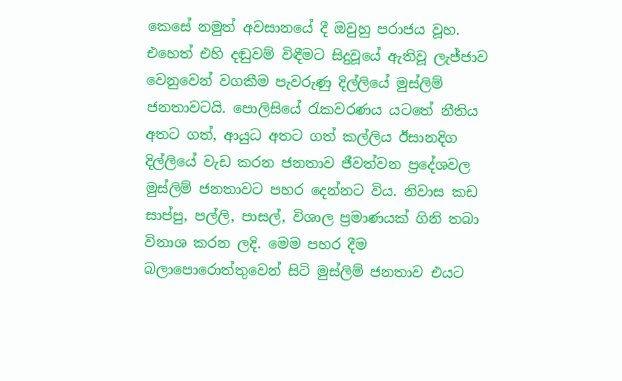කෙසේ නමුත් අවසානයේ දී ඔවුහු පරාජය වූහ. එහෙත් එහි දඬුවම් විඳීමට සිදුවූයේ ඇතිවූ ලැජ්ජාව වෙනුවෙන් වගකීම පැවරුණු දිල්ලියේ මුස්ලිම් ජනතාවටයි. පොලිසියේ රැකවරණය යටතේ නීතිය අතට ගත්, ආයුධ අතට ගත් කල්ලිය ඊසානදිග දිල්ලියේ වැඩ කරන ජනතාව ජීවත්වන ප්‍රදේශවල මුස්ලිම් ජනතාවට පහර දෙන්නට විය. නිවාස කඩ සාප්පු, පල්ලි, පාසල්, විශාල ප්‍රමාණයක් ගිනි තබා විනාශ කරන ලදි. මෙම පහර දීම බලාපොරොත්තුවෙන් සිටි මුස්ලිම් ජනතාව එයට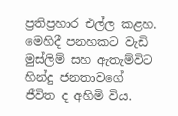ප්‍රතිප්‍රහාර එල්ල කළහ. මෙහිදී පනහකට වැඩි මුස්ලිම් සහ ඇතැම්විට හින්දු ජනතාවගේ ජීවිත ද අහිමි විය.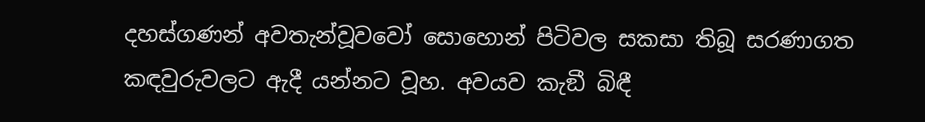දහස්ගණන් අවතැන්වූවවෝ සොහොන් පිටිවල සකසා තිබූ සරණාගත කඳවුරුවලට ඇදී යන්නට වූහ. අවයව කැඞී බිඳී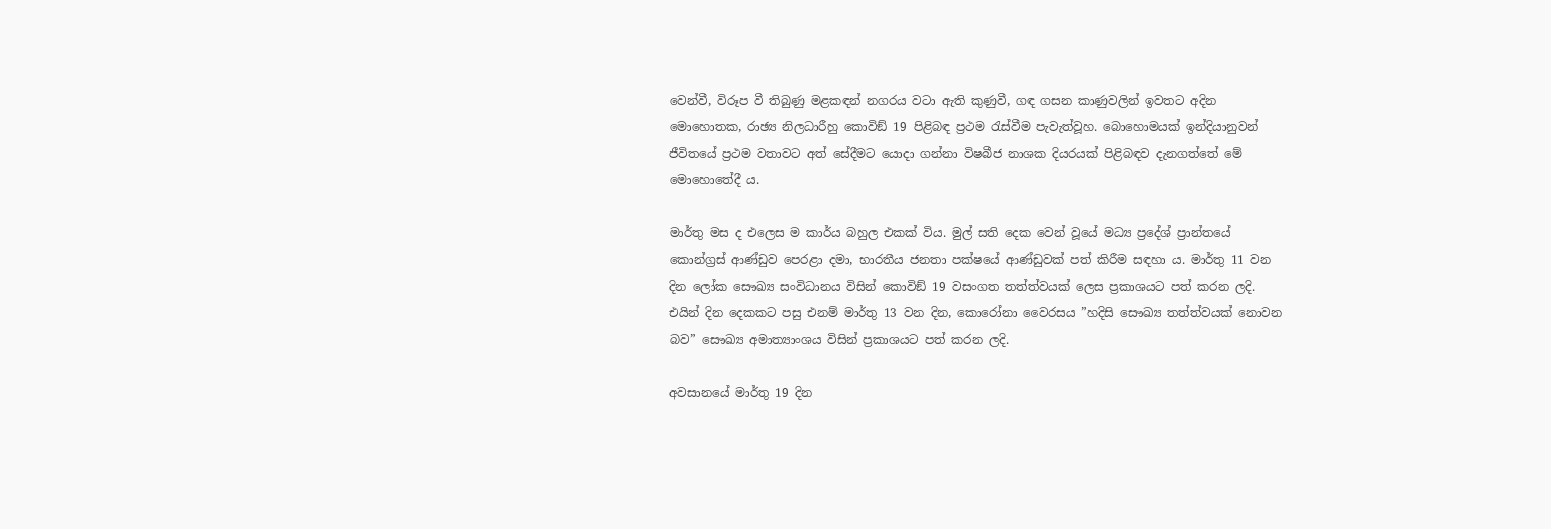වෙන්වී, විරූප වී තිබුණු මළකඳන් නගරය වටා ඇති කුණුවී, ගඳ ගසන කාණුවලින් ඉවතට අදින මොහොතක, රාඡ්‍ය නිලධාරීහු කොවිඞ් 19 පිළිබඳ ප්‍රථම රැස්වීම පැවැත්වූහ. බොහොමයක් ඉන්දියානුවන් ජීවිතයේ ප්‍රථම වතාවට අත් සේදීමට යොදා ගන්නා විෂබීජ නාශක දියරයක් පිළිබඳව දැනගත්තේ මේ මොහොතේදී ය.

මාර්තු මස ද එලෙස ම කාර්ය බහුල එකක් විය. මුල් සති දෙක වෙන් වූයේ මධ්‍ය ප්‍රදේශ් ප්‍රාන්තයේ කොන්ග්‍රස් ආණ්ඩුව පෙරළා දමා, භාරතීය ජනතා පක්ෂයේ ආණ්ඩුවක් පත් කිරීම සඳහා ය. මාර්තු 11 වන දින ලෝක සෞඛ්‍ය සංවිධානය විසින් කොවිඞ් 19 වසංගත තත්ත්වයක් ලෙස ප්‍රකාශයට පත් කරන ලදි. එයින් දින දෙකකට පසු එනම් මාර්තු 13 වන දින, කොරෝනා වෛරසය ”හදිසි සෞඛ්‍ය තත්ත්වයක් නොවන බව” සෞඛ්‍ය අමාත්‍යාංශය විසින් ප්‍රකාශයට පත් කරන ලදි.

අවසානයේ මාර්තු 19 දින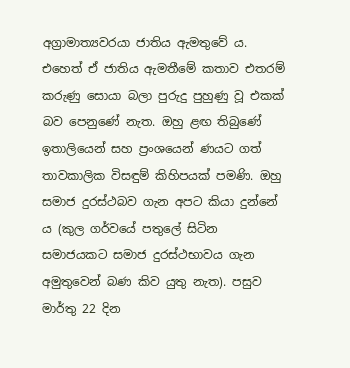අග්‍රාමාත්‍යවරයා ජාතිය ඇමතුවේ ය. එහෙත් ඒ ජාතිය ඇමතීමේ කතාව එතරම් කරුණු සොයා බලා පුරුදු පුහුණු වූ එකක් බව පෙනුණේ නැත. ඔහු ළඟ තිබුණේ ඉතාලියෙන් සහ ප්‍රංශයෙන් ණයට ගත් තාවකාලික විසඳුම් කිහිපයක් පමණි. ඔහු සමාජ දුරස්ථබව ගැන අපට කියා දුන්නේ ය (කුල ගර්වයේ පතුලේ සිටින සමාජයකට සමාජ දුරස්ථභාවය ගැන අමුතුවෙන් බණ කිව යුතු නැත). පසුව මාර්තු 22 දින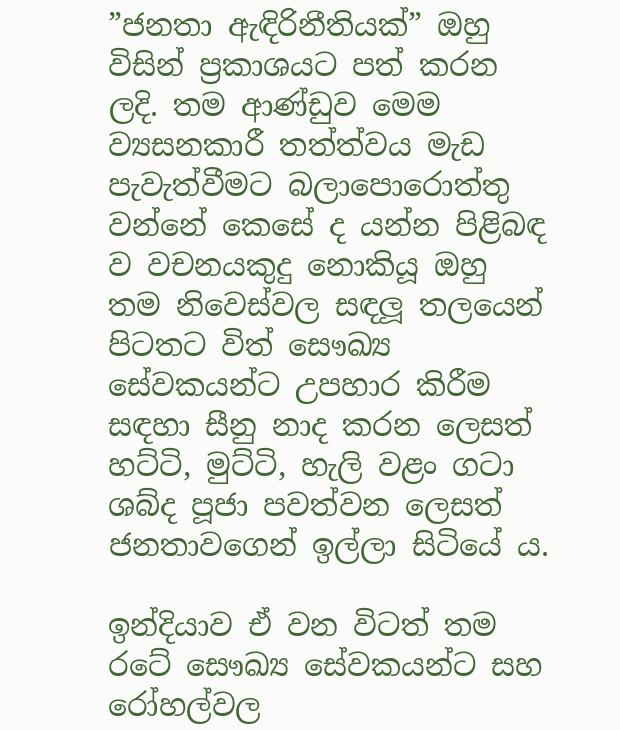”ජනතා ඇඳිරිනීතියක්” ඔහු විසින් ප්‍රකාශයට පත් කරන ලදි. තම ආණ්ඩුව මෙම ව්‍යසනකාරී තත්ත්වය මැඩ පැවැත්වීමට බලාපොරොත්තු වන්නේ කෙසේ ද යන්න පිළිබඳ ව වචනයකුදු නොකියූ ඔහු තම නිවෙස්වල සඳලූ තලයෙන් පිටතට විත් සෞඛ්‍ය සේවකයන්ට උපහාර කිරීම සඳහා සීනු නාද කරන ලෙසත් හට්ටි, මුට්ටි, හැලි වළං ගටා ශබ්ද පූජා පවත්වන ලෙසත් ජනතාවගෙන් ඉල්ලා සිටියේ ය.

ඉන්දියාව ඒ වන විටත් තම රටේ සෞඛ්‍ය සේවකයන්ට සහ රෝහල්වල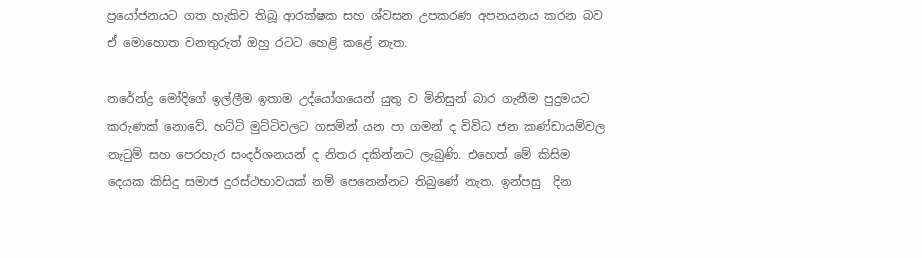ප්‍රයෝජනයට ගත හැකිව තිබූ ආරක්ෂක සහ ශ්වසන උපකරණ අපනයනය කරන බව ඒ මොහොත වනතුරුත් ඔහු රටට හෙළි කළේ නැත.

නරේන්ද්‍ර මෝදිගේ ඉල්ලීම ඉතාම උද්යෝගයෙන් යුතු ව මිනිසුන් බාර ගැනීම පුදුමයට කරුණක් නොවේ. හට්ටි මුට්ටිවලට ගසමින් යන පා ගමන් ද විවිධ ජන කණ්ඩායම්වල නැටුම් සහ පෙරහැර සංදර්ශනයන් ද නිතර දකින්නට ලැබුණි. එහෙත් මේ කිසිම දෙයක කිසිදු සමාජ දුරස්ථභාවයක් නම් පෙනෙන්නට තිබුණේ නැත. ඉන්පසු  දින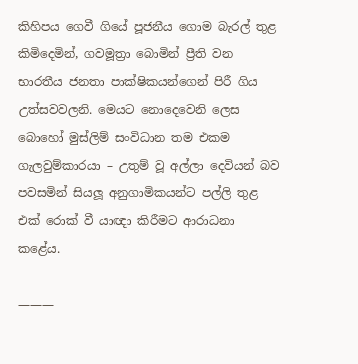කිහිපය ගෙවී ගියේ පූජනීය ගොම බැරල් තුළ කිමිදෙමින්, ගවමූත්‍රා බොමින් ප්‍රීති වන භාරතීය ජනතා පාක්ෂිකයන්ගෙන් පිරී ගිය උත්සවවලනි. මෙයට නොදෙවෙනි ලෙස බොහෝ මුස්ලිම් සංවිධාන තම එකම ගැලවුම්කාරයා – උතුම් වූ අල්ලා දෙවියන් බව පවසමින් සියලූ අනුගාමිකයන්ට පල්ලි තුළ එක් රොක් වී යාඥා කිරීමට ආරාධනා කළේය.

———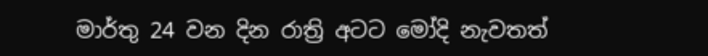මාර්තු 24 වන දින රාත්‍රි අටට මෝදි නැවතත්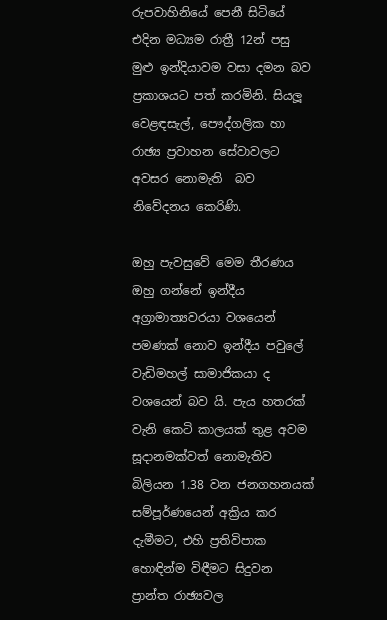රුපවාහිනියේ පෙනී සිටියේ එදින මධ්‍යම රාත්‍රී 12න් පසු මුළු ඉන්දියාවම වසා දමන බව ප්‍රකාශයට පත් කරමිනි. සියලූ වෙළඳසැල්, පෞද්ගලික හා රාඡ්‍ය ප්‍රවාහන සේවාවලට අවසර නොමැති  බව නිවේදනය කෙරිණි.

ඔහු පැවසුවේ මෙම තීරණය ඔහු ගන්නේ ඉන්දීය අග්‍රාමාත්‍යවරයා වශයෙන් පමණක් නොව ඉන්දීය පවුලේ වැඩිමහල් සාමාජිකයා ද වශයෙන් බව යි. පැය හතරක් වැනි කෙටි කාලයක් තුළ අවම සූදානමක්වත් නොමැතිව බිලියන 1.38 වන ජනගහනයක් සම්පූර්ණයෙන් අක්‍රිය කර දැමීමට, එහි ප්‍රතිවිපාක හොඳින්ම විඳීමට සිදුවන ප්‍රාන්ත රාඡ්‍යවල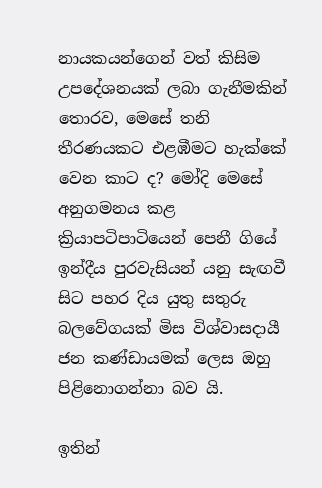නායකයන්ගෙන් වත් කිසිම උපදේශනයක් ලබා ගැනීමකින් තොරව, මෙසේ තනි තීරණයකට එළඹීමට හැක්කේ වෙන කාට ද? මෝදි මෙසේ අනුගමනය කළ ක්‍රියාපටිපාටියෙන් පෙනී ගියේ ඉන්දීය පුරවැසියන් යනු සැඟවී සිට පහර දිය යුතු සතුරු බලවේගයක් මිස විශ්වාසදායී ජන කණ්ඩායමක් ලෙස ඔහු පිළිනොගන්නා බව යි.

ඉතින්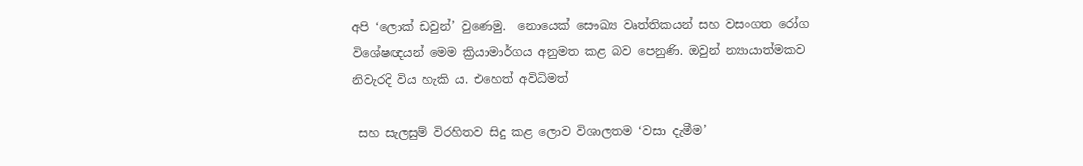අපි ‘ලොක් ඩවුන්’ වුණෙමු.  නොයෙක් සෞඛ්‍ය වෘත්තිකයන් සහ වසංගත රෝග විශේෂඥයන් මෙම ක්‍රියාමාර්ගය අනුමත කළ බව පෙනුණි. ඔවුන් න්‍යායාත්මකව නිවැරදි විය හැකි ය. එහෙත් අවිධිමත්

 සහ සැලසුම් විරහිතව සිදු කළ ලොව විශාලතම ‘වසා දැමීම’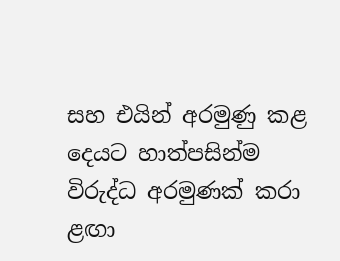සහ එයින් අරමුණු කළ දෙයට හාත්පසින්ම විරුද්ධ අරමුණක් කරා ළඟා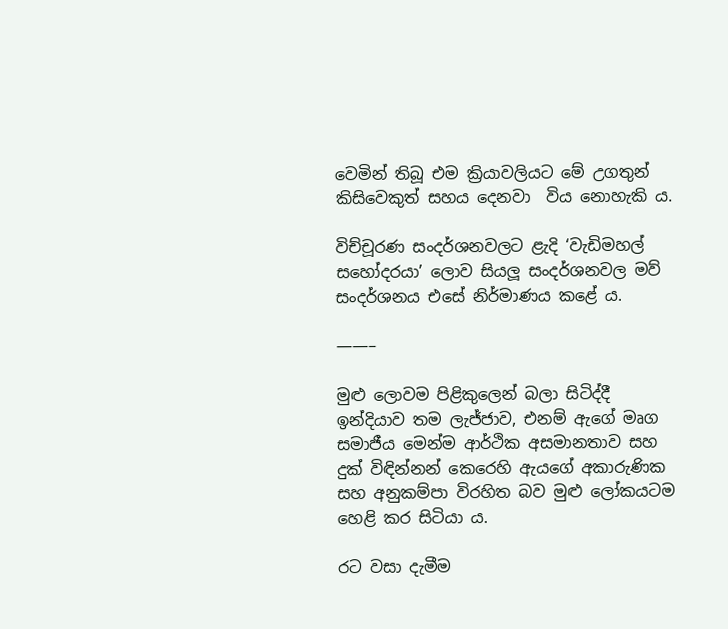වෙමින් තිබූ එම ක්‍රියාවලියට මේ උගතුන් කිසිවෙකුත් සහය දෙනවා  විය නොහැකි ය.

විච්චූරණ සංදර්ශනවලට ළැදි ‘වැඩිමහල් සහෝදරයා’ ලොව සියලූ සංදර්ශනවල මව් සංදර්ශනය එසේ නිර්මාණය කළේ ය.

——–

මුළු ලොවම පිළිකුලෙන් බලා සිටිද්දී ඉන්දියාව තම ලැජ්ජාව, එනම් ඇගේ මෘග සමාජීය මෙන්ම ආර්ථික අසමානතාව සහ දුක් විඳින්නන් කෙරෙහි ඇයගේ අකාරුණික සහ අනුකම්පා විරහිත බව මුළු ලෝකයටම හෙළි කර සිටියා ය.

රට වසා දැමීම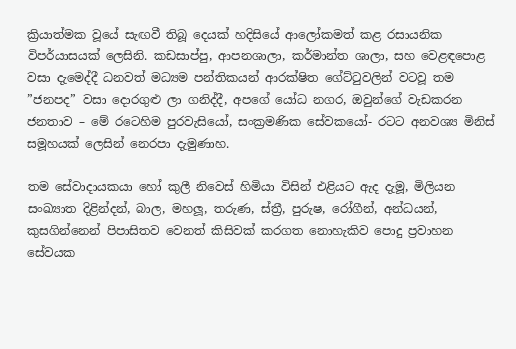ක්‍රියාත්මක වූයේ සැඟවී තිබූ දෙයක් හදිසියේ ආලෝකමත් කළ රසායනික විපර්යාසයක් ලෙසිනි. කඩසාප්පු, ආපනශාලා, කර්මාන්ත ශාලා, සහ වෙළඳපොළ වසා දැමෙද්දී ධනවත් මධ්‍යම පන්තිකයන් ආරක්ෂිත ගේට්ටුවලින් වටවූ තම ”ජනපද” වසා දොරගුළු ලා ගනිද්දී, අපගේ යෝධ නගර, ඔවුන්ගේ වැඩකරන ජනතාව – මේ රටෙහිම පුරවැසියෝ, සංක්‍රමණික සේවකයෝ- රටට අනවශ්‍ය මිනිස් සමූහයක් ලෙසින් නෙරපා දැමුණාහ.

තම සේවාදායකයා හෝ කුලී නිවෙස් හිමියා විසින් එළියට ඇද දැමූ, මිලියන සංඛ්‍යාත දිළින්දන්, බාල, මහලූ, තරුණ, ස්ත්‍රී, පුරුෂ, රෝගීන්, අන්ධයන්, කුසගින්නෙන් පිපාසිතව වෙනත් කිසිවක් කරගත නොහැකිව පොදු ප්‍රවාහන සේවයක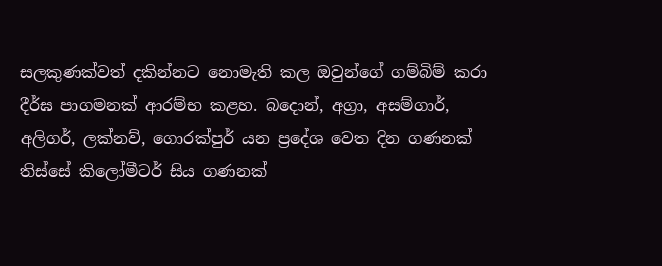සලකුණක්වත් දකින්නට නොමැති කල ඔවුන්ගේ ගම්බිම් කරා දීර්ඝ පාගමනක් ආරම්භ කළහ. බදොන්, අග්‍රා, අසම්ගාර්, අලිගර්, ලක්නව්, ගොරක්පුර් යන ප්‍රදේශ වෙත දින ගණනක් තිස්සේ කිලෝමීටර් සිය ගණනක්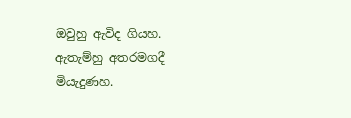ඔවුහු ඇවිද ගියහ. ඇතැම්හු අතරමගදී මියැදුණහ.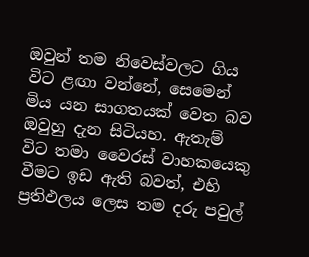ඔවුන් තම නිවෙස්වලට ගිය විට ළඟා වන්නේ, සෙමෙන් මිය යන සාගතයක් වෙත බව ඔවුහු දැන සිටියහ. ඇතැම් විට තමා වෛරස් වාහකයෙකු වීමට ඉඩ ඇති බවත්, එහි ප්‍රතිඵලය ලෙස තම දරු පවුල්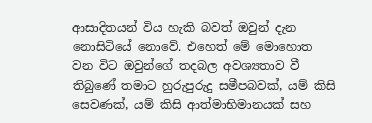ආසාදිතයන් විය හැකි බවත් ඔවුන් දැන නොසිටියේ නොවේ. එහෙත් මේ මොහොත වන විට ඔවුන්ගේ තදබල අවශ්‍යතාව වී තිබුණේ තමාට හුරුපුරුදු සමීපබවක්, යම් කිසි සෙවණක්, යම් කිසි ආත්මාභිමානයක් සහ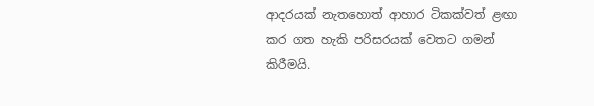ආදරයක් නැතහොත් ආහාර ටිකක්වත් ළඟා කර ගත හැකි පරිසරයක් වෙතට ගමන් කිරීමයි.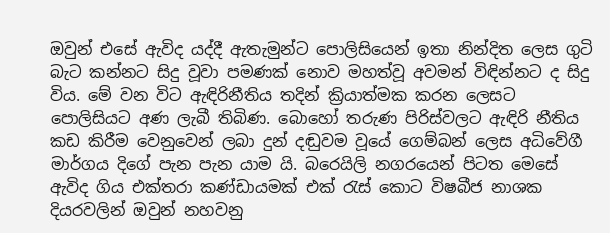ඔවුන් එසේ ඇවිද යද්දී ඇතැමුන්ට පොලිසියෙන් ඉතා නින්දිත ලෙස ගුටි බැට කන්නට සිදු වූවා පමණක් නොව මහත්වූ අවමන් විඳින්නට ද සිදු විය. මේ වන විට ඇඳිරිනීතිය තදින් ක්‍රියාත්මක කරන ලෙසට පොලිසියට අණ ලැබී තිබිණ. බොහෝ තරුණ පිරිස්වලට ඇඳිරි නීතිය කඩ කිරීම වෙනුවෙන් ලබා දුන් දඬුවම වූයේ ගෙම්බන් ලෙස අධිවේගී මාර්ගය දිගේ පැන පැන යාම යි. බරෙයිලි නගරයෙන් පිටත මෙසේ ඇවිද ගිය එක්තරා කණ්ඩායමක් එක් රැස් කොට විෂබීජ නාශක දියරවලින් ඔවුන් නහවනු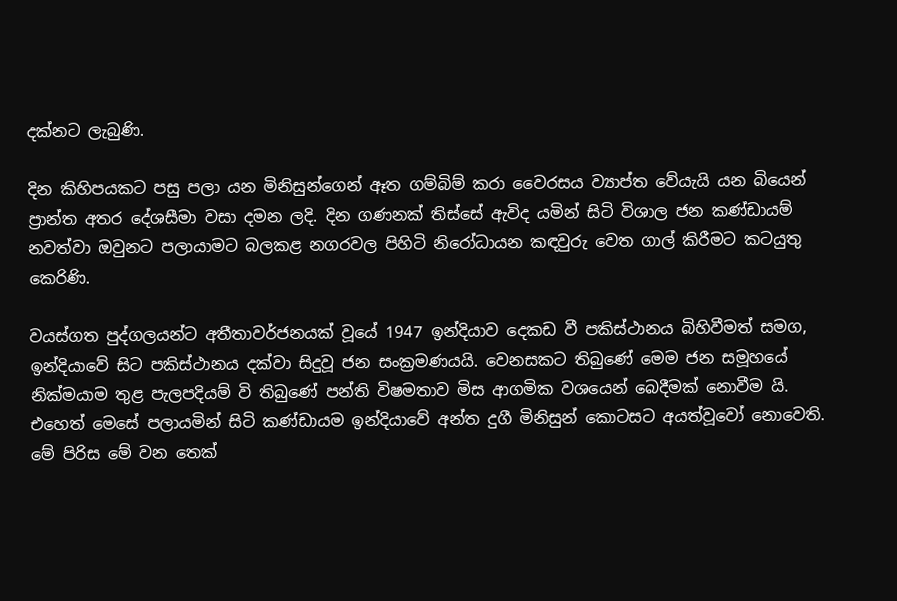දක්නට ලැබුණි.

දින කිහිපයකට පසු පලා යන මිනිසුන්ගෙන් ඈත ගම්බිම් කරා වෛරසය ව්‍යාප්ත වේයැයි යන බියෙන් ප්‍රාන්ත අතර දේශසීමා වසා දමන ලදි. දින ගණනක් තිස්සේ ඇවිද යමින් සිටි විශාල ජන කණ්ඩායම් නවත්වා ඔවුනට පලායාමට බලකළ නගරවල පිහිටි නිරෝධායන කඳවුරු වෙත ගාල් කිරීමට කටයුතු කෙරිණි.

වයස්ගත පුද්ගලයන්ට අතීතාවර්ජනයක් වූයේ 1947 ඉන්දියාව දෙකඩ වී පකිස්ථානය බිහිවීමත් සමග, ඉන්දියාවේ සිට පකිස්ථානය දක්වා සිදුවූ ජන සංක්‍රමණයයි. වෙනසකට තිබුණේ මෙම ජන සමූහයේ නික්මයාම තුළ පැලපදියම් වි තිබුණේ පන්ති විෂමතාව මිස ආගමික වශයෙන් බෙදීමක් නොවීම යි. එහෙත් මෙසේ පලායමින් සිටි කණ්ඩායම ඉන්දියාවේ අන්ත දුගී මිනිසුන් කොටසට අයත්වූවෝ නොවෙති. මේ පිරිස මේ වන තෙක්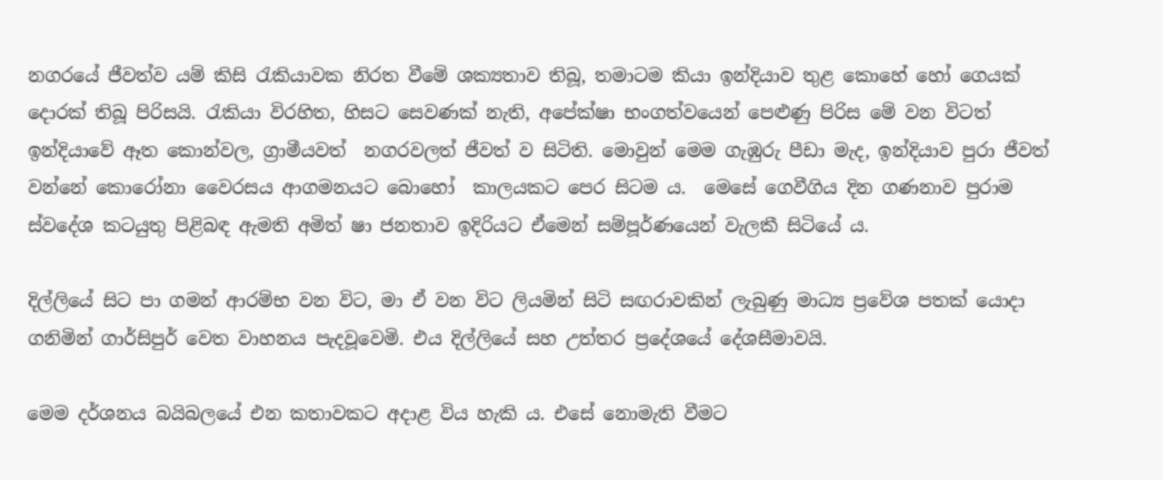නගරයේ ජීවත්ව යම් කිසි රැකියාවක නිරත වීමේ ශක්‍යතාව තිබූ, තමාටම කියා ඉන්දියාව තුළ කොහේ හෝ ගෙයක් දොරක් තිබූ පිරිසයි. රැකියා විරහිත, හිසට සෙවණක් නැති, අපේක්ෂා භංගත්වයෙන් පෙළුණු පිරිස මේ වන විටත් ඉන්දියාවේ ඈත කොන්වල, ග්‍රාමීයවත්  නගරවලත් ජීවත් ව සිටිති. මොවුන් මෙම ගැඹුරු පීඩා මැද, ඉන්දියාව පුරා ජීවත් වන්නේ කොරෝනා වෛරසය ආගමනයට බොහෝ  කාලයකට පෙර සිටම ය.  මෙසේ ගෙවීගිය දින ගණනාව පුරාම ස්වදේශ කටයුතු පිළිබඳ ඇමති අමිත් ෂා ජනතාව ඉදිරියට ඒමෙන් සම්පූර්ණයෙන් වැලකී සිටියේ ය.

දිල්ලියේ සිට පා ගමන් ආරම්භ වන විට, මා ඒ වන විට ලියමින් සිටි සඟරාවකින් ලැබුණු මාධ්‍ය ප්‍රවේශ පතක් යොදා ගනිමින් ගාර්සිපුර් වෙත වාහනය පැදවූවෙමි. එය දිල්ලියේ සහ උත්තර ප්‍රදේශයේ දේශසීමාවයි.

මෙම දර්ශනය බයිබලයේ එන කතාවකට අදාළ විය හැකි ය. එසේ නොමැති වීමට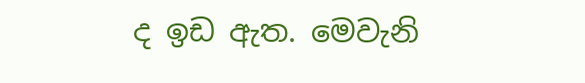ද ඉඩ ඇත. මෙවැනි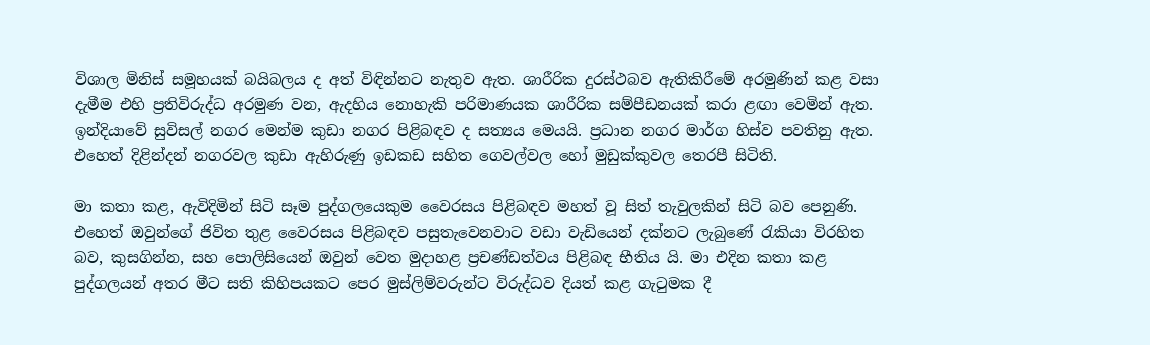විශාල මිනිස් සමූහයක් බයිබලය ද අත් විඳින්නට නැතුව ඇත. ශාරීරික දුරස්ථබව ඇතිකිරීමේ අරමුණින් කළ වසා දැමීම එහි ප්‍රතිවිරුද්ධ අරමුණ වන, ඇදහිය නොහැකි පරිමාණයක ශාරීරික සම්පීඩනයක් කරා ළඟා වෙමින් ඇත. ඉන්දියාවේ සුවිසල් නගර මෙන්ම කුඩා නගර පිළිබඳව ද සත්‍යය මෙයයි. ප්‍රධාන නගර මාර්ග හිස්ව පවතිනු ඇත. එහෙත් දිළින්දන් නගරවල කුඩා ඇහිරුණු ඉඩකඩ සහිත ගෙවල්වල හෝ මුඩුක්කුවල තෙරපී සිටිති.

මා කතා කළ, ඇවිදිමින් සිටි සෑම පුද්ගලයෙකුම වෛරසය පිළිබඳව මහත් වූ සිත් තැවුලකින් සිටි බව පෙනුණි. එහෙත් ඔවුන්ගේ ජිවිත තුළ වෛරසය පිළිබඳව පසුතැවෙනවාට වඩා වැඩියෙන් දක්නට ලැබුණේ රැකියා විරහිත බව, කුසගින්න, සහ පොලිසියෙන් ඔවුන් වෙත මුදාහළ ප්‍රචණ්ඩත්වය පිළිබඳ භීතිය යි. මා එදින කතා කළ පුද්ගලයන් අතර මීට සති කිහිපයකට පෙර මුස්ලිම්වරුන්ට විරුද්ධව දියත් කළ ගැටුමක දී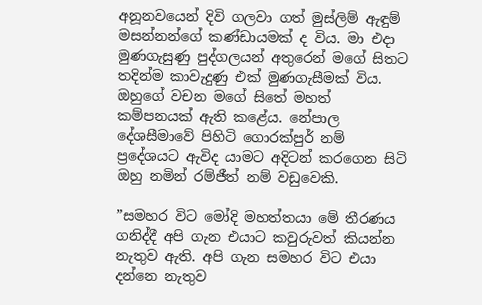අනූනවයෙන් දිවි ගලවා ගත් මුස්ලිම් ඇඳුම් මසන්නන්ගේ කණ්ඩායමක් ද විය. මා එදා මුණගැසුණු පුද්ගලයන් අතුරෙන් මගේ සිතට තදින්ම කාවැදුණු එක් මුණගැසීමක් විය. ඔහුගේ වචන මගේ සිතේ මහත් කම්පනයක් ඇති කළේය. නේපාල දේශසීමාවේ පිහිටි ගොරක්පුර් නම් ප්‍රදේශයට ඇවිද යාමට අදිටන් කරගෙන සිටි ඔහු නමින් රම්ජීත් නම් වඩුවෙකි.

”සමහර විට මෝදි මහත්තයා මේ තීරණය ගනිද්දී අපි ගැන එයාට කවුරුවත් කියන්න නැතුව ඇති. අපි ගැන සමහර විට එයා දන්නෙ නැතුව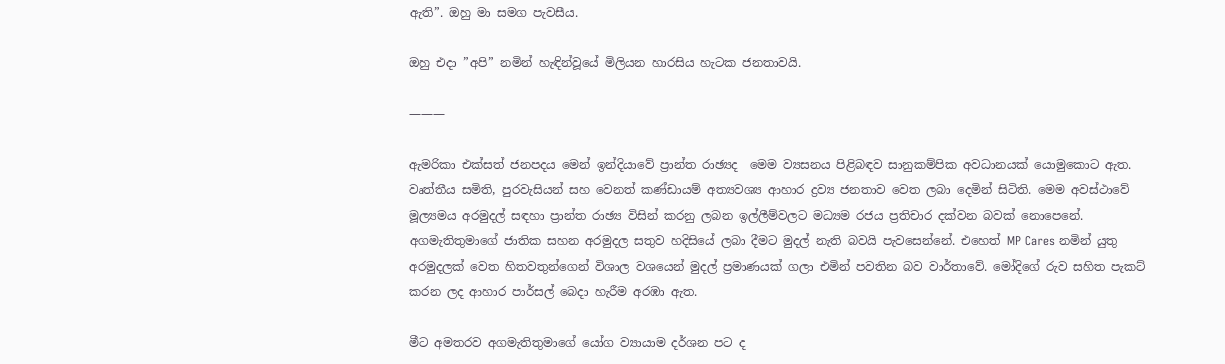ඇති”. ඔහු මා සමග පැවසීය.

ඔහු එදා ”අපි” නමින් හැඳින්වූයේ මිලියන හාරසිය හැටක ජනතාවයි.

———

ඇමරිකා එක්සත් ජනපදය මෙන් ඉන්දියාවේ ප්‍රාන්ත රාඡ්‍යද  මෙම ව්‍යසනය පිළිබඳව සානුකම්පික අවධානයක් යොමුකොට ඇත. වෘත්තීය සමිති, පුරවැසියන් සහ වෙනත් කණ්ඩායම් අත්‍යවශ්‍ය ආහාර ද්‍රව්‍ය ජනතාව වෙත ලබා දෙමින් සිටිති. මෙම අවස්ථාවේ මූල්‍යමය අරමුදල් සඳහා ප්‍රාන්ත රාඡ්‍ය විසින් කරනු ලබන ඉල්ලීම්වලට මධ්‍යම රජය ප්‍රතිචාර දක්වන බවක් නොපෙනේ. අගමැතිතුමාගේ ජාතික සහන අරමුදල සතුව හදිසියේ ලබා දීමට මුදල් නැති බවයි පැවසෙන්නේ. එහෙත් MP Cares නමින් යුතු අරමුදලක් වෙත හිතවතුන්ගෙන් විශාල වශයෙන් මුදල් ප්‍රමාණයක් ගලා එමින් පවතින බව වාර්තාවේ. මෝදිගේ රුව සහිත පැකට් කරන ලද ආහාර පාර්සල් බෙදා හැරීම අරඹා ඇත.

මීට අමතරව අගමැතිතුමාගේ යෝග ව්‍යායාම දර්ශන පට ද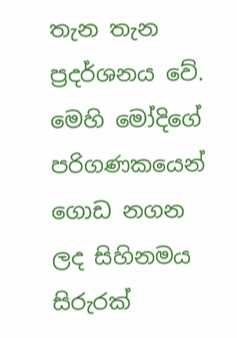තැන තැන ප්‍රදර්ශනය වේ. මෙහි මෝදිගේ පරිගණකයෙන් ගොඩ නගන ලද සිහිනමය සිරුරක්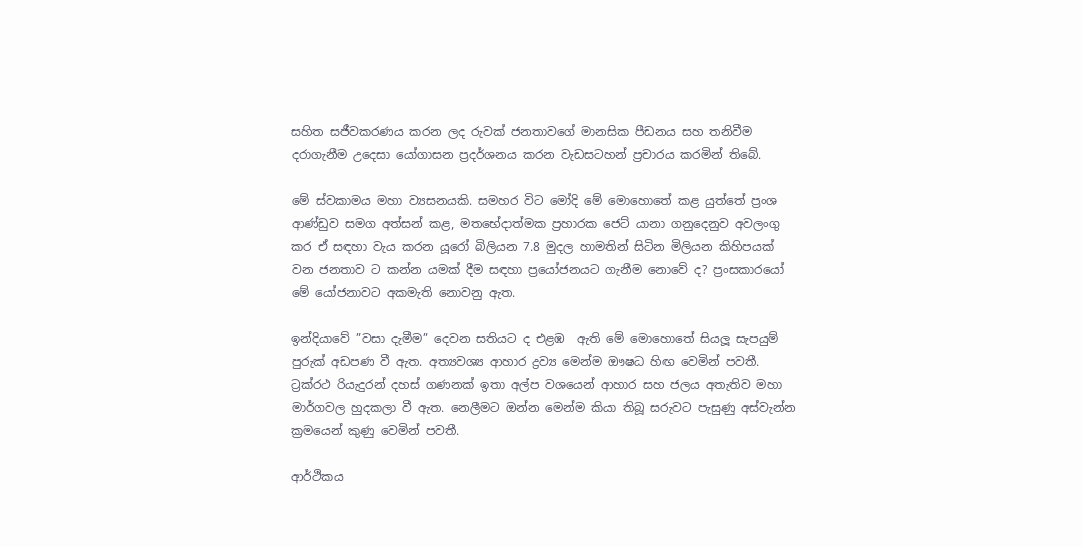සහිත සජීවකරණය කරන ලද රුවක් ජනතාවගේ මානසික පීඩනය සහ තනිවීම දරාගැනීම උදෙසා යෝගාසන ප්‍රදර්ශනය කරන වැඩසටහන් ප්‍රචාරය කරමින් තිබේ.

මේ ස්වකාමය මහා ව්‍යසනයකි. සමහර විට මෝදි මේ මොහොතේ කළ යුත්තේ ප්‍රංශ ආණ්ඩුව සමග අත්සන් කළ, මතභේදාත්මක ප්‍රහාරක ජෙට් යානා ගනුදෙනුව අවලංගු කර ඒ සඳහා වැය කරන යූරෝ බිලියන 7.8 මුදල හාමතින් සිටින මිලියන කිහිපයක් වන ජනතාව ට කන්න යමක් දීම සඳහා ප්‍රයෝජනයට ගැනීම නොවේ ද? ප්‍රංසකාරයෝ මේ යෝජනාවට අකමැති නොවනු ඇත.

ඉන්දියාවේ ”වසා දැමීම” දෙවන සතියට ද එළඹ  ඇති මේ මොහොතේ සියලූ සැපයුම් පුරුක් අඩපණ වී ඇත. අත්‍යවශ්‍ය ආහාර ද්‍රව්‍ය මෙන්ම ඖෂධ හිඟ වෙමින් පවතී. ට්‍රක්රථ රියැදුරන් දහස් ගණනක් ඉතා අල්ප වශයෙන් ආහාර සහ ජලය අතැතිව මහා මාර්ගවල හුදකලා වී ඇත. නෙලීමට ඔන්න මෙන්ම කියා තිබූ සරුවට පැසුණු අස්වැන්න ක්‍රමයෙන් කුණු වෙමින් පවතී.

ආර්ථිකය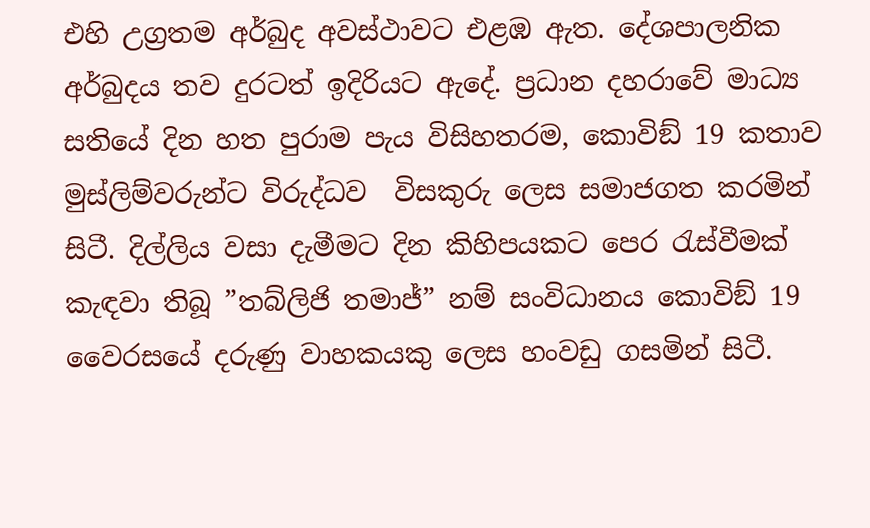එහි උග්‍රතම අර්බුද අවස්ථාවට එළඹ ඇත. දේශපාලනික අර්බුදය තව දුරටත් ඉදිරියට ඇදේ. ප්‍රධාන දහරාවේ මාධ්‍ය සතියේ දින හත පුරාම පැය විසිහතරම, කොවිඞ් 19 කතාව මුස්ලිම්වරුන්ට විරුද්ධව  විසකුරු ලෙස සමාජගත කරමින් සිටී. දිල්ලිය වසා දැමීමට දින කිහිපයකට පෙර රැස්වීමක් කැඳවා තිබූ ”තබ්ලිජි තමාජ්” නම් සංවිධානය කොවිඞ් 19 වෛරසයේ දරුණු වාහකයකු ලෙස හංවඩු ගසමින් සිටී.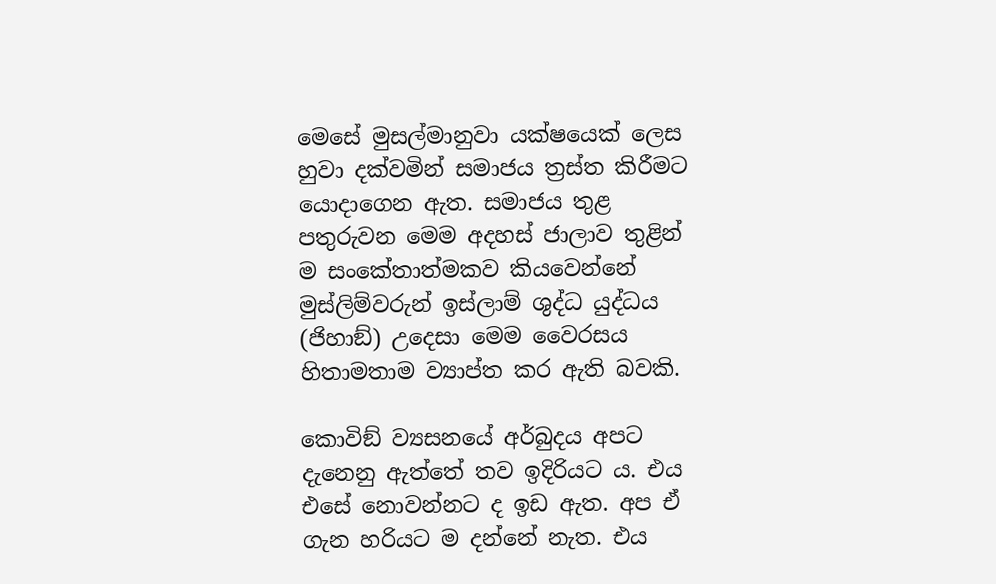මෙසේ මුසල්මානුවා යක්ෂයෙක් ලෙස හුවා දක්වමින් සමාජය ත්‍රස්ත කිරීමට යොදාගෙන ඇත. සමාජය තුළ පතුරුවන මෙම අදහස් ජාලාව තුළින් ම සංකේතාත්මකව කියවෙන්නේ මුස්ලිම්වරුන් ඉස්ලාම් ශුද්ධ යුද්ධය (ජිහාඞ්) උදෙසා මෙම වෛරසය හිතාමතාම ව්‍යාප්ත කර ඇති බවකි.

කොවිඞ් ව්‍යසනයේ අර්බුදය අපට දැනෙනු ඇත්තේ තව ඉදිරියට ය. එය එසේ නොවන්නට ද ඉඩ ඇත. අප ඒ ගැන හරියට ම දන්නේ නැත. එය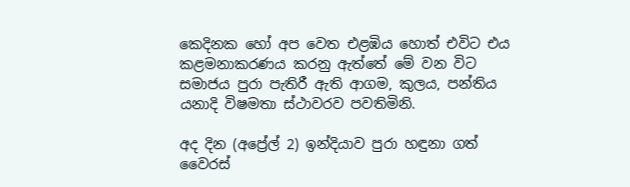කෙදිනක හෝ අප වෙත එළඹිය හොත් එවිට එය කළමනාකරණය කරනු ඇත්තේ මේ වන විට සමාජය පුරා පැතිරී ඇති ආගම, කුලය, පන්තිය යනාදි විෂමතා ස්ථාවරව පවතිමිනි.

අද දින (අප්‍රේල් 2) ඉන්දියාව පුරා හඳුනා ගත් වෛරස්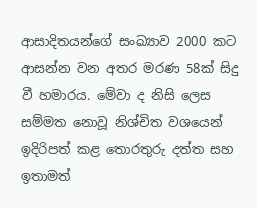ආසාදිතයන්ගේ සංඛ්‍යාව 2000 කට ආසන්න වන අතර මරණ 58ක් සිදු වී හමාරය. මේවා ද නිසි ලෙස සම්මත නොවූ නිශ්චිත වශයෙන් ඉදිරිපත් කළ තොරතුරු දත්ත සහ ඉතාමත්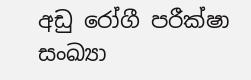අඩු රෝගී පරීක්ෂා සංඛ්‍යා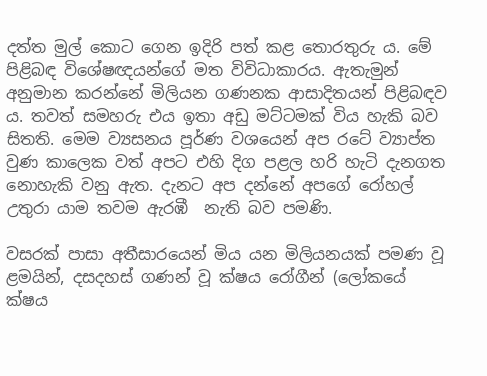දත්ත මුල් කොට ගෙන ඉදිරි පත් කළ තොරතුරු ය. මේ පිළිබඳ විශේෂඥයන්ගේ මත විවිධාකාරය. ඇතැමුන් අනුමාන කරන්නේ මිලියන ගණනක ආසාදිතයන් පිළිබඳව ය. තවත් සමහරු එය ඉතා අඩු මට්ටමක් විය හැකි බව සිතති. මෙම ව්‍යසනය පූර්ණ වශයෙන් අප රටේ ව්‍යාප්ත වුණ කාලෙක වත් අපට එහි දිග පළල හරි හැටි දැනගත නොහැකි වනු ඇත. දැනට අප දන්නේ අපගේ රෝහල් උතුරා යාම තවම ඇරඹී  නැති බව පමණි.

වසරක් පාසා අතීසාරයෙන් මිය යන මිලියනයක් පමණ වූ ළමයින්, දසදහස් ගණන් වූ ක්ෂය රෝගීන් (ලෝකයේ  ක්ෂය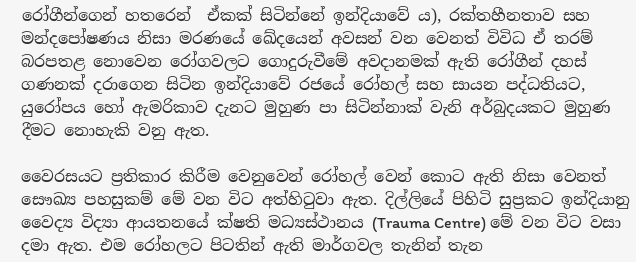රෝගීන්ගෙන් හතරෙන්  ඒකක් සිටින්නේ ඉන්දියාවේ ය), රක්තහීනතාව සහ මන්දපෝෂණය නිසා මරණයේ ඛේදයෙන් අවසන් වන වෙනත් විවිධ ඒ තරම් බරපතළ නොවෙන රෝගවලට ගොදුරුවීමේ අවදානමක් ඇති රෝගීන් දහස් ගණනක් දරාගෙන සිටින ඉන්දියාවේ රජයේ රෝහල් සහ සායන පද්ධතියට, යුරෝපය හෝ ඇමරිකාව දැනට මුහුණ පා සිටින්නාක් වැනි අර්බුදයකට මුහුණ දීමට නොහැකි වනු ඇත.

වෛරසයට ප්‍රතිකාර කිරීම වෙනුවෙන් රෝහල් වෙන් කොට ඇති නිසා වෙනත් සෞඛ්‍ය පහසුකම් මේ වන විට අත්හිටුවා ඇත. දිල්ලියේ පිහිටි සුප්‍රකට ඉන්දියානු වෛද්‍ය විද්‍යා ආයතනයේ ක්ෂති මධ්‍යස්ථානය (Trauma Centre) මේ වන විට වසා දමා ඇත. එම රෝහලට පිටතින් ඇති මාර්ගවල තැනින් තැන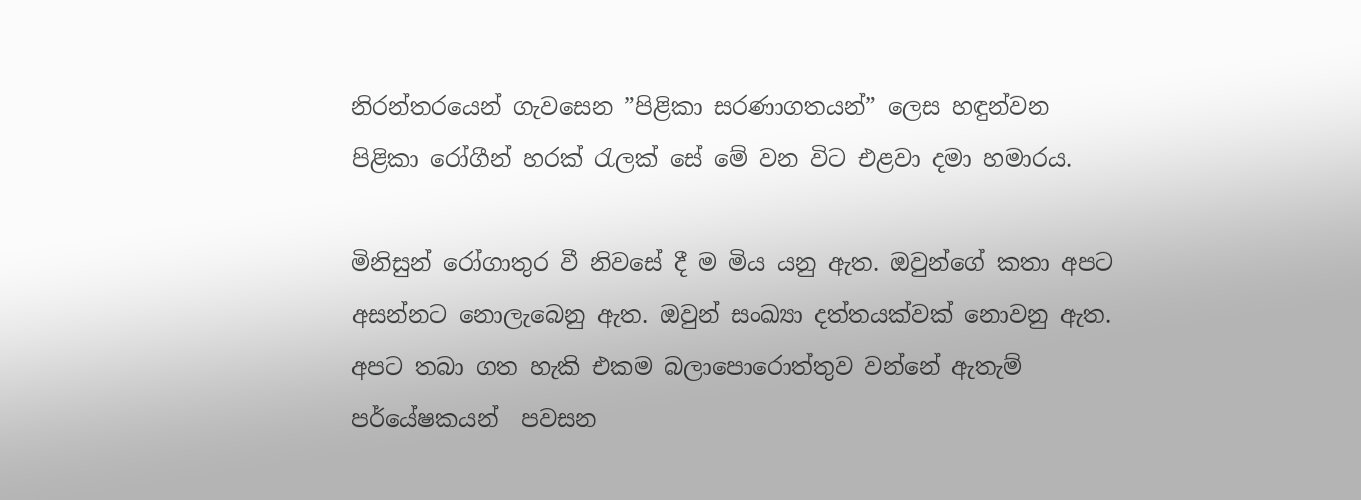නිරන්තරයෙන් ගැවසෙන ”පිළිකා සරණාගතයන්” ලෙස හඳුන්වන පිළිකා රෝගීන් හරක් රැලක් සේ මේ වන විට එළවා දමා හමාරය.

මිනිසුන් රෝගාතුර වී නිවසේ දී ම මිය යනු ඇත. ඔවුන්ගේ කතා අපට අසන්නට නොලැබෙනු ඇත. ඔවුන් සංඛ්‍යා දත්තයක්වක් නොවනු ඇත. අපට තබා ගත හැකි එකම බලාපොරොත්තුව වන්නේ ඇතැම් පර්යේෂකයන්  පවසන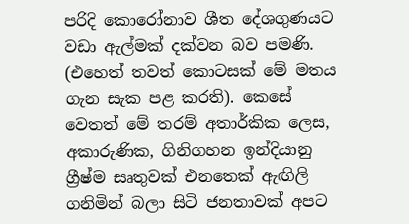පරිදි කොරෝනාව ශීත දේශගුණයට වඩා ඇල්මක් දක්වන බව පමණි. (එහෙත් තවත් කොටසක් මේ මතය ගැන සැක පළ කරති). කෙසේ වෙතත් මේ තරම් අතාර්කික ලෙස, අකාරුණික, ගිනිගහන ඉන්දියානු ග්‍රීෂ්ම සෘතුවක් එනතෙක් ඇඟිලි ගනිමින් බලා සිටි ජනතාවක් අපට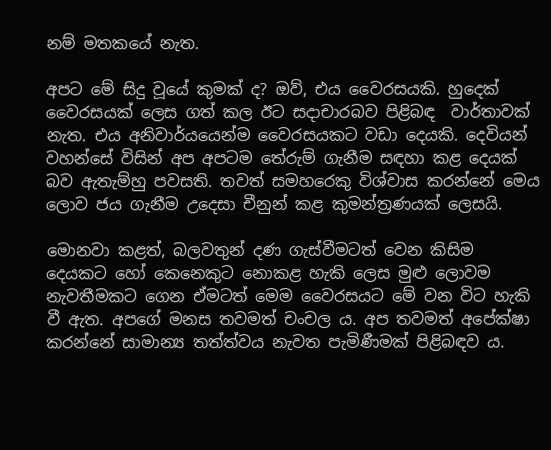නම් මතකයේ නැත.

අපට මේ සිදු වූයේ කුමක් ද? ඔව්, එය වෛරසයකි. හුදෙක්  වෛරසයක් ලෙස ගත් කල ඊට සදාචාරබව පිළිබඳ  වාර්තාවක් නැත. එය අනිවාර්යයෙන්ම වෛරසයකට වඩා දෙයකි. දෙවියන් වහන්සේ විසින් අප අපටම තේරුම් ගැනීම සඳහා කළ දෙයක් බව ඇතැම්හු පවසති. තවත් සමහරෙකු විශ්වාස කරන්නේ මෙය ලොව ජය ගැනීම උදෙසා චීනුන් කළ කුමන්ත්‍රණයක් ලෙසයි.

මොනවා කළත්, බලවතුන් දණ ගැස්වීමටත් වෙන කිසිම දෙයකට හෝ කෙනෙකුට නොකළ හැකි ලෙස මුළු ලොවම නැවතීමකට ගෙන ඒමටත් මෙම වෛරසයට මේ වන විට හැකි වී ඇත. අපගේ මනස තවමත් චංචල ය. අප තවමත් අපේක්ෂා කරන්නේ සාමාන්‍ය තත්ත්වය නැවත පැමිණීමක් පිළිබඳව ය.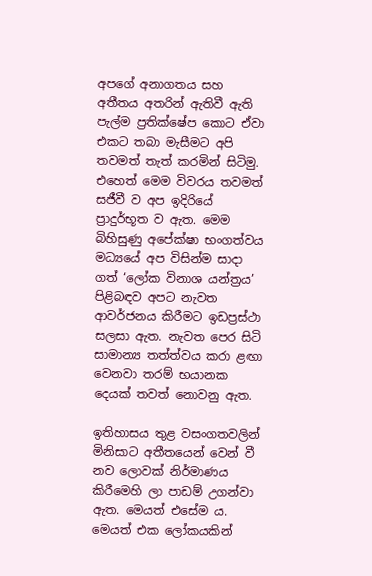අපගේ අනාගතය සහ අතීතය අතරින් ඇතිවී ඇති පැල්ම ප්‍රතික්ෂේප කොට ඒවා  එකට තබා මැසීමට අපි තවමත් තැත් කරමින් සිටිමු. එහෙත් මෙම විවරය තවමත් සජීවී ව අප ඉදිරියේ ප්‍රාදුර්භූත ව ඇත. මෙම බිහිසුණු අපේක්ෂා භංගත්වය මධ්‍යයේ අප විසින්ම සාදා ගත් ‘ලෝක විනාශ යන්ත්‍රය’  පිළිබඳව අපට නැවත ආවර්ජනය කිරීමට ඉඩප්‍රස්ථා සලසා ඇත. නැවත පෙර සිටි සාමාන්‍ය තත්ත්වය කරා ළඟා වෙනවා තරම් භයානක දෙයක් තවත් නොවනු ඇත.

ඉතිහාසය තුළ වසංගතවලින් මිනිසාට අතීතයෙන් වෙන් වී නව ලොවක් නිර්මාණය කිරීමෙහි ලා පාඩම් උගන්වා ඇත. මෙයත් එසේම ය. මෙයත් එක ලෝකයකින්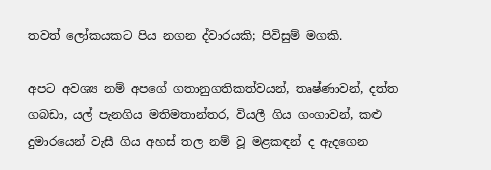තවත් ලෝකයකට පිය නගන ද්වාරයකි; පිවිසුම් මගකි.

අපට අවශ්‍ය නම් අපගේ ගතානුගතිකත්වයන්, තෘෂ්ණාවන්, දත්ත ගබඩා, යල් පැනගිය මතිමතාන්තර, වියලී ගිය ගංගාවන්, කළු දුමාරයෙන් වැසී ගිය අහස් තල නම් වූ මළකඳන් ද ඇදගෙන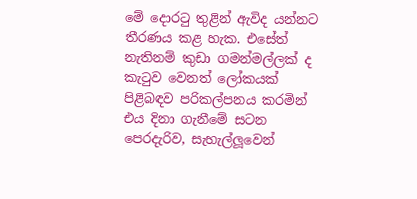මේ දොරටු තුළින් ඇවිද යන්නට තීරණය කළ හැක. එසේත් නැතිනම් කුඩා ගමන්මල්ලක් ද කැටුව වෙනත් ලෝකයක් පිළිබඳව පරිකල්පනය කරමින් එය දිනා ගැනීමේ සටන පෙරදැරිව, සැහැල්ලූවෙන්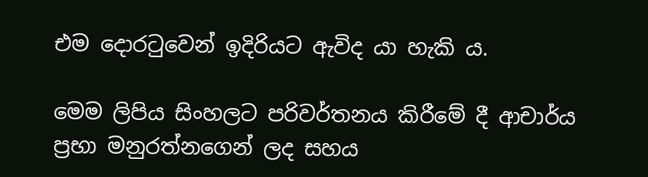එම දොරටුවෙන් ඉදිරියට ඇවිද යා හැකි ය.

මෙම ලිපිය සිංහලට පරිවර්තනය කිරීමේ දී ආචාර්ය ප්‍රභා මනුරත්නගෙන් ලද සහය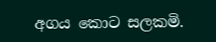අගය කොට සලකමි.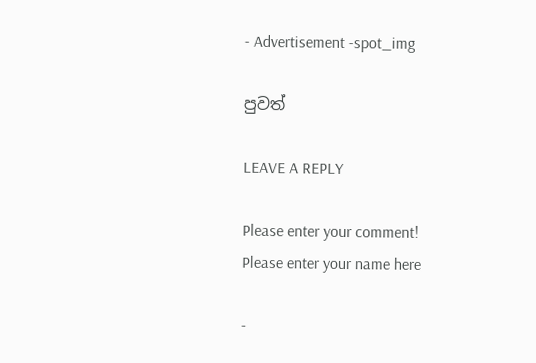- Advertisement -spot_img

පුවත්

LEAVE A REPLY

Please enter your comment!
Please enter your name here

-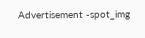Advertisement -spot_img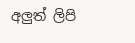අලුත් ලිපි